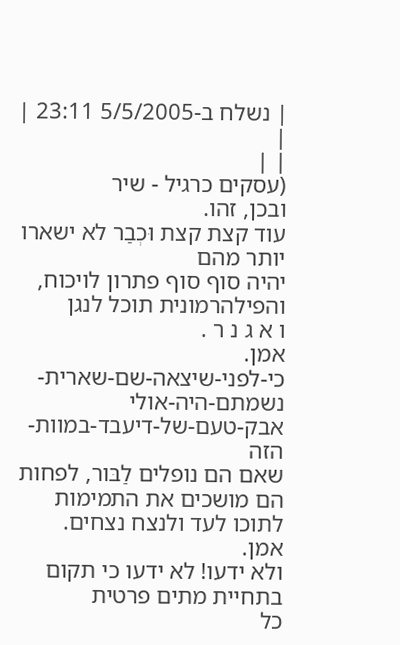| נשלח ב-5/5/2005 23:11 |
|
| |
(עסקים כרגיל - שיר
ובכן, זהו.
עוד קצת קצת וּכְבַר לא ישארו יותר מהם
יהיה סוף סוף פתרון לויכוח,
והפילהרמונית תוכל לנגן
ו א ג נ ר .
אמן.
כי-לפני-שיצאה-שם-שארית-נשמתם-היה-אולי
אבק-טעם-של-דיעבד-במוות-הזה
שאם הם נופלים לַבּור, לפחות הם מושכים את התמימות
לתוכו לעד ולנצח נצחים.
אמן.
ולא ידעו! לא ידעו כי תקום בתחיית מתים פרטית
כל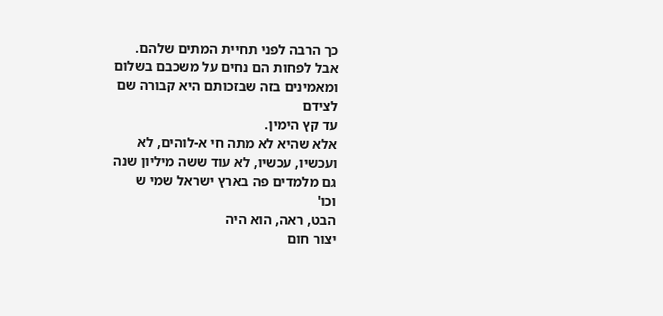כך הרבה לפני תחיית המתים שלהם.
אבל לפחות הם נחים על משכבם בשלום
ומאמינים בזה שבזכותם היא קבורה שם
לצידם
עד קץ הימין.
אלא שהיא לא מתה חי א-לוהים, לא
ועכשיו, עכשיו, לא עוד ששה מיליון שנה
גם מלמדים פה בארץ ישראל שמי ש
וכו'
הבט, ראה, הוא היה
יצור חום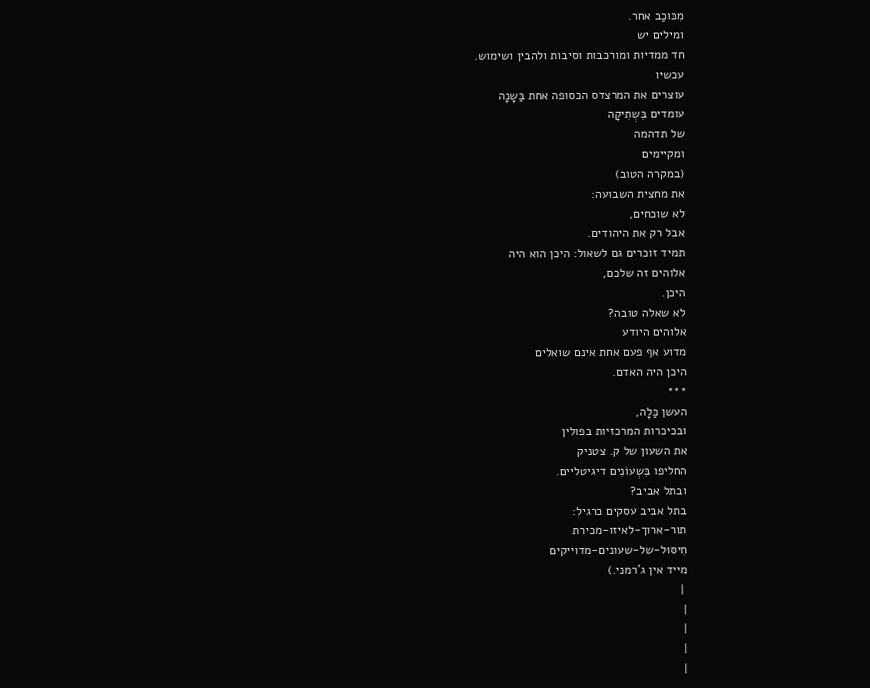מִכּוכַב אחר.
ומילים יש
חד ממדיות ומורכבות וסיבות ולהבין ושימוש.
עכשיו
עוצרים את המרצדס הכסופה אחת בַּשָנָה
עומדים בִּשְתִיקָה
של תדהמה
ומקיימים
(במקרה הטוב)
את מחצית השבועה:
לא שוכחים,
אבל רק את היהודים.
תמיד זוכרים גם לשאול: היכן הוא היה
אלוהים זה שלכם,
היכן.
לא שאלה טובה?
אלוהים היודע
מדוע אף פעם אחת אינם שואלים
היכן היה האדם.
***
העשן כַּלָה,
ובכיכרות המרכזיות בפולין
את השעון של ק. צטניק
החליפו בִּשְעוֹנִים דיגיטליים.
ובתל אביב?
בתל אביב עסקים כרגיל:
תור-ארוך-לאיזו-מכירת
חִיסּוּל-של-שעונים-מדוייקים
מייד אין ג'רמני.)
 |
|
|
|
|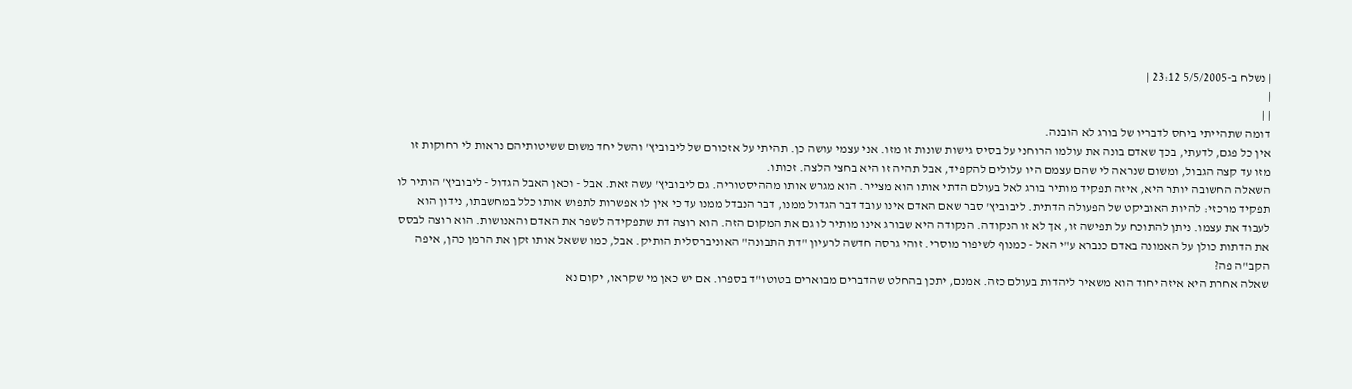| נשלח ב-5/5/2005 23:12 |
|
| |
דומה שתהייתי ביחס לדבריו של בורג לא הובנה.
אין כל פגם, לדעתי, בכך שאדם בונה את עולמו הרוחני על בסיס גישות שונות זו מזו. אני עצמי עושה כן. תהיתי על אזכורם של ליבוביץ' והשל יחד משום ששיטותיהם נראות לי רחוקות זו מזו עד קצה הגבול, ומשום שנראה לי שהם עצמם היו עלולים להקפיד, אבל תהיה זו היא בחצי הלצה. זכותו.
השאלה החשובה יותר היא, איזה תפקיד מותיר בורג לאל בעולם הדתי אותו הוא מצייר. הוא מגרש אותו מההיסטוריה. גם ליבוביץ' עשה זאת. אבל - וכאן האבל הגדול - ליבוביץ' הותיר לו תפקיד מרכזי: להיות האוביקט של הפעולה הדתית. ליבוביץ' סבר שאם האדם אינו עובד דבר הגדול ממנו, דבר הנבדל ממנו עד כי אין לו אפשרות לתפוש אותו כלל במחשבתו, נידון הוא לעבוד את עצמו. ניתן להתוכח על תפישה זו, אך לא זו הנקודה. הנקודה היא שבורג אינו מותיר לו גם את המקום הזה. הוא רוצה דת שתפקידה לשפר את האדם והאנושות. הוא רוצה לבסס את הדתות כולן על האמונה באדם כנברא ע"י האל - כמנוף לשיפור מוסרי. זוהי גרסה חדשה לרעיון "דת התבונה" האוניברסלית הותיק. אבל, כמו ששאל אותו זקן את הרמן כהן, איפה הקב"ה פה?
שאלה אחרת היא איזה יחוד הוא משאיר ליהדות בעולם כזה. אמנם, יתכן בהחלט שהדברים מבוארים בטוטו"ד בספרו. אם יש כאן מי שקראו, יקום נא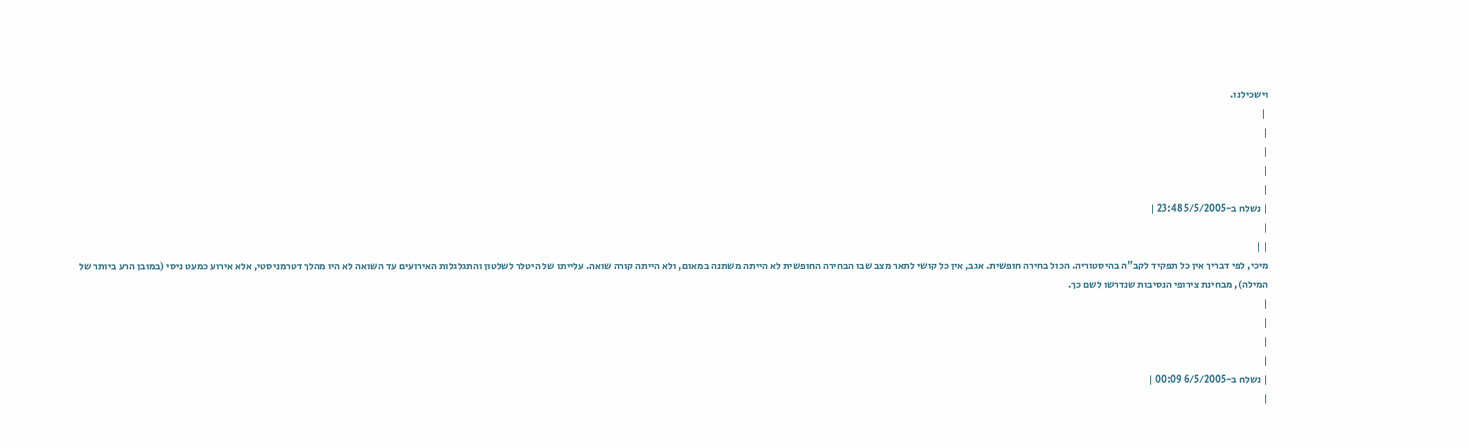וישכילנו.
 |
|
|
|
|
| נשלח ב-5/5/2005 23:48 |
|
| |
מיכי, לפי דבריך אין כל תפקיד לקב"ה בהיסטוריה. הכול בחירה חופשית. אגב, אין כל קושי לתאר מצב שבו הבחירה החופשית לא הייתה משתנה במאום, ולא הייתה קורה שואה. עלייתו של היטלר לשלטון והתגלגלות האירועים עד השואה לא היו מהלך דטרמניסטי, אלא אירוע כמעט ניסי (במובן הרע ביותר של המילה), מבחינת צירופי הנסיבות שנדרשו לשם כך.
|
|
|
|
| נשלח ב-6/5/2005 00:09 |
|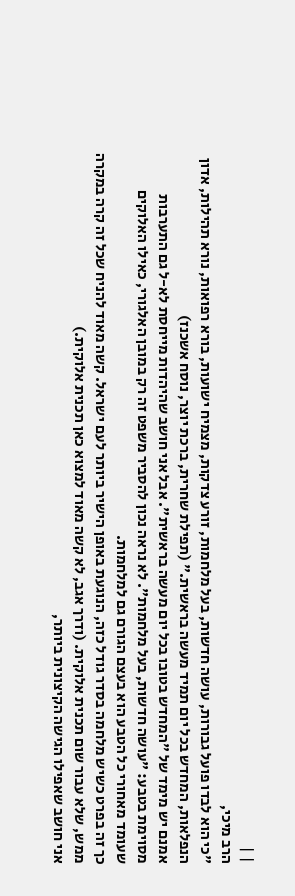| |
הרב מיכי,
"כי הוא לבדו פועל גבורות, עושה חדשות, בעל מלחמות, זורע צדקות, מצמיח ישועות, בורא רפואות, נורא תהילות, אדון הנפלאות, המחדש בכל יום תמיד מעשה בראשית." (תפילת שחרית, ברכת יוצר, נוסח אשכנז)
אמנם יש מימד של "המחדש בטובו בכל יום מעשה בראשית". אבל אני חושב שהיהדות מייחסת לא-ל גם התערבות מסוימת בטבע: "עושה חדשות, בעל מלחמות". לא נראה נכון להסביר משפט זה רק במובן האלגורי, כאילו האלוקים שעומד מאחורי כל הטבע הוא בעצם הגורם גם למלחמות.
כך זה בפרט כשיש מלחמה בסדר גודל כזה, הנוגעת באופן הישיר ביותר לעם ישראל. קשה מאוד להניח שכל זה קרה במקרה ממש, שלא עבור שום תכנית אלוקית. (ודרך אגב, לא קשה מאוד למצוא כאן תכנית אלוקית.)
אני חושב שאפילו הגישה הקיצונית ביותר,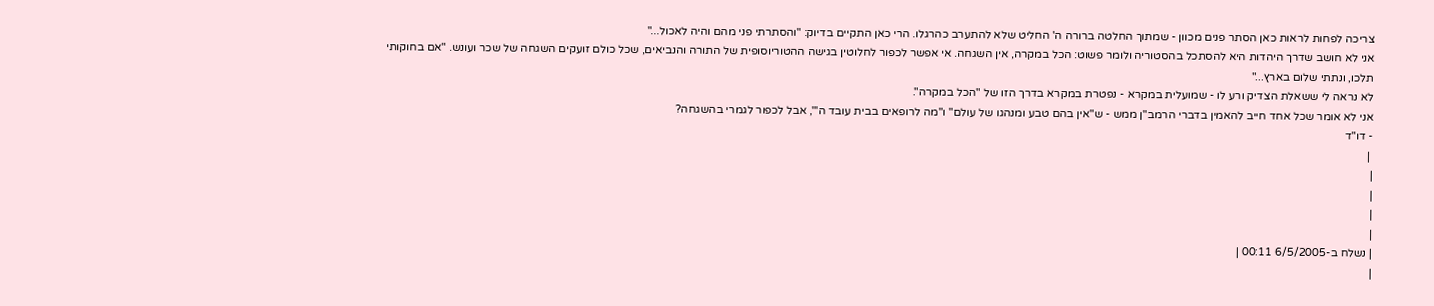צריכה לפחות לראות כאן הסתר פנים מכוון - שמתוך החלטה ברורה ה' החליט שלא להתערב כהרגלו. הרי כאן התקיים בדיוק: "והסתרתי פני מהם והיה לאכול..."
אני לא חושב שדרך היהדות היא להסתכל בהסטוריה ולומר פשוט: הכל במקרה, אין השגחה. אי אפשר לכפור לחלוטין בגישה ההטוריוסופית של התורה והנביאים, שכל כולם זועקים השגחה של שכר ועונש. "אם בחוקותי תלכו, ונתתי שלום בארץ..."
לא נראה לי ששאלת הצדיק ורע לו - שמועלית במקרא - נפטרת במקרא בדרך הזו של "הכל במקרה".
אני לא אומר שכל אחד חייב להאמין בדברי הרמב"ן ממש - ש"אין בהם טבע ומנהגו של עולם" ו"מה לרופאים בבית עובד ה'", אבל לכפור לגמרי בהשגחה?
- דו"ד
 |
|
|
|
|
| נשלח ב-6/5/2005 00:11 |
|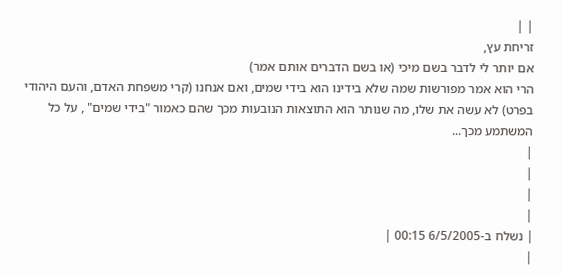| |
זריחת עץ,
אם יותר לי לדבר בשם מיכי (או בשם הדברים אותם אמר)
הרי הוא אמר מפורשות שמה שלא בידינו הוא בידי שמים, ואם אנחנו (קרי משפחת האדם, והעם היהודי בפרט) לא עשה את שלו, מה שנותר הוא התוצאות הנובעות מכך שהם כאמור "בידי שמים" , על כל המשתמע מכך...
|
|
|
|
| נשלח ב-6/5/2005 00:15 |
|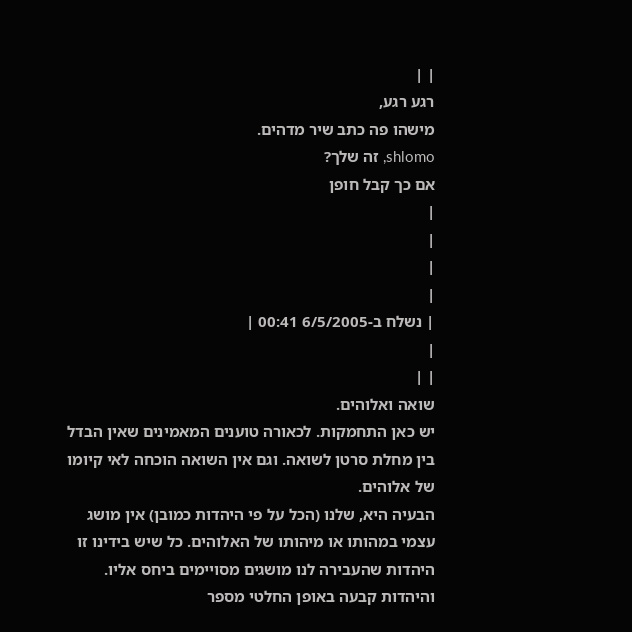| |
רגע רגע,
מישהו פה כתב שיר מדהים.
shlomo, זה שלך?
אם כך קבל חופן
|
|
|
|
| נשלח ב-6/5/2005 00:41 |
|
| |
שואה ואלוהים.
יש כאן התחמקות. לכאורה טוענים המאמינים שאין הבדל בין מחלת סרטן לשואה. וגם אין השואה הוכחה לאי קיומו של אלוהים.
הבעיה היא, שלנו (הכל על פי היהדות כמובן) אין מושג עצמי במהותו או מיהותו של האלוהים. כל שיש בידינו זו היהדות שהעבירה לנו מושגים מסויימים ביחס אליו.
והיהדות קבעה באופן החלטי מספר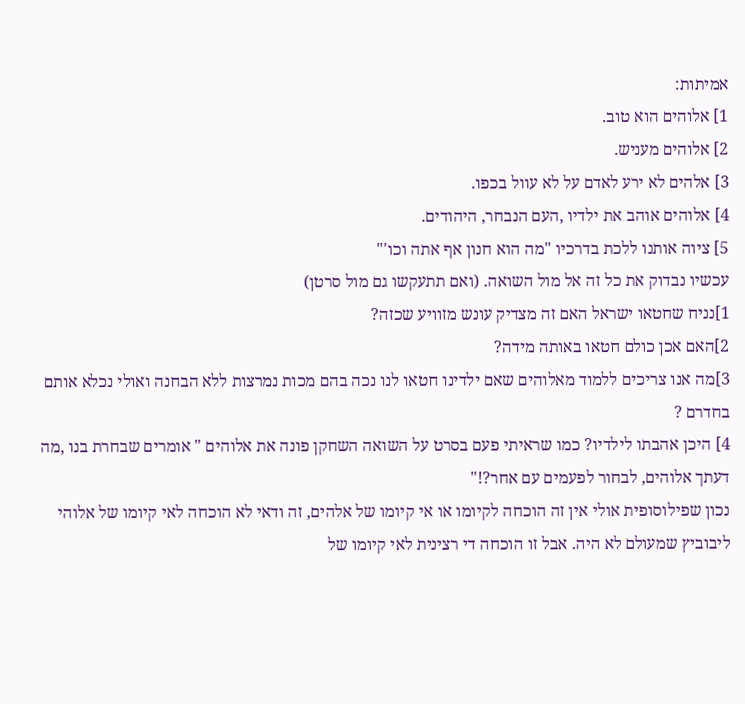אמיתות:
1] אלוהים הוא טוב.
2] אלוהים מעניש.
3] אלהים לא ירע לאדם על לא עוול בכפו.
4] אלוהים אוהב את ילדיו ,העם הנבחר, היהודים.
5] ציוה אותנו ללכת בדרכיו "מה הוא חנון אף אתה וכו'"
עכשיו נבדוק את כל זה אל מול השואה. (ואם תתעקשו גם מול סרטן)
1]נניח שחטאו ישראל האם זה מצדיק עונש מזוויע שכזה?
2]האם אכן כולם חטאו באותה מידה?
3]מה אנו צריכים ללמוד מאלוהים שאם ילדינו חטאו לנו נכה בהם מכות נמרצות ללא הבחנה ואולי נכלא אותם בחדרם ?
4] היכן אהבתו לילדיו? כמו שראיתי פעם בסרט על השואה השחקן פונה את אלוהים " אומרים שבחרת בנו ,מה דעתך אלוהים, לבחור לפעמים עם אחר?!"
נכון שפילוסופית אולי אין זה הוכחה לקיומו או אי קיומו של אלהים, זה ודאי לא הוכחה לאי קיומו של אלוהי ליבוביץ שמעולם לא היה. אבל זו הוכחה די רצינית לאי קיומו של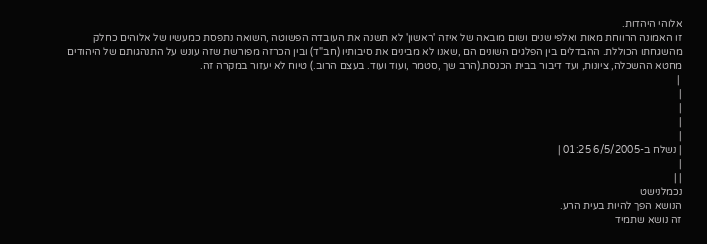אלוהי היהדות.
זו האמונה הרווחת מאות ואלפי שנים ושום מובאה של איזה 'ראשון' לא תשנה את העובדה הפשוטה ,השואה נתפסת כמעשיו של אלוהים כחלק מהשגחתו הכוללת. ההבדלים בין הפלגים השונים הם ,שאנו לא מבינים את סיבותיו (חב"ד) ובין הכרזה מפורשת שזה עונש על התנהגותם של היהודים מחטא ההשכלה, ציונות, ועד דיבור בבית הכנסת.(הרב שך ,סטמר ,ועוד ועוד. בעצם הרוב.) טיוח לא יעזור במקרה זה.
 |
|
|
|
|
| נשלח ב-6/5/2005 01:25 |
|
| |
נכמלנישט
הנושא הפך להיות בעית הרע.
זה נושא שתמיד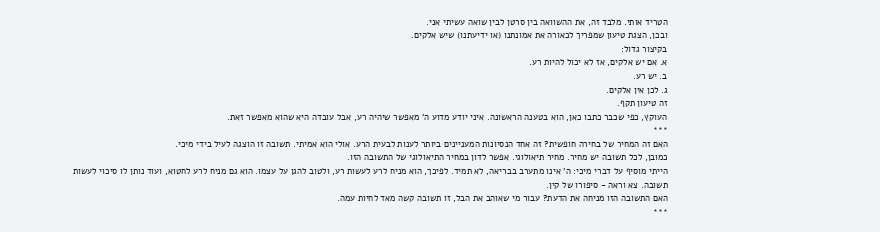הטריד אותי. מלבד זה, את ההשוואה בין סרטן לבין שואה עשיתי אני.
ובכן, הצגת טיעון שמפריך לכאורה את אמונתנו (או ידיעתנו) שיש אלקים.
בקיצור גדול:
א. אם יש אלקים, אז לא יכול להיות רע.
ב. יש רע.
ג. לכן אין אלקים.
זה טיעון תקף.
העוקץ, כפי שכבר כתבו כאן, הוא בטענה הראשונה. איני יודע מדוע ה' מאפשר שיהיה רע, אבל עובדה היא שהוא מאפשר זאת.
***
האם זה המחיר של בחירה חופשית? זה אחד הנסיונות המעניינים ביותר לענות לבעית הרע. אולי הוא אמיתי. תשובה זו הוצגה לעיל בידי מיכי.
כמובן, לכל תשובה יש מחיר. מחיר תיאולוגי. אפשר לדון במחיר התיאולוגי של התשובה הזו.
הייתי מוסיף על דברי מיכי: ה' אינו מתערב בבריאה, לא תמיד. לפיכך, הוא מניח לרע לעשות רע, ולטוב להגן על עצמו. הוא גם מניח לרע לחטוא, ועוד נותן לו סיכוי לעשות תשובה. צא וראה - סיפורו של קין.
האם התשובה הזו מניחה את הדעת? עבור מי שאוהב את הבל, זו תשובה קשה מאד לחיות עמה.
***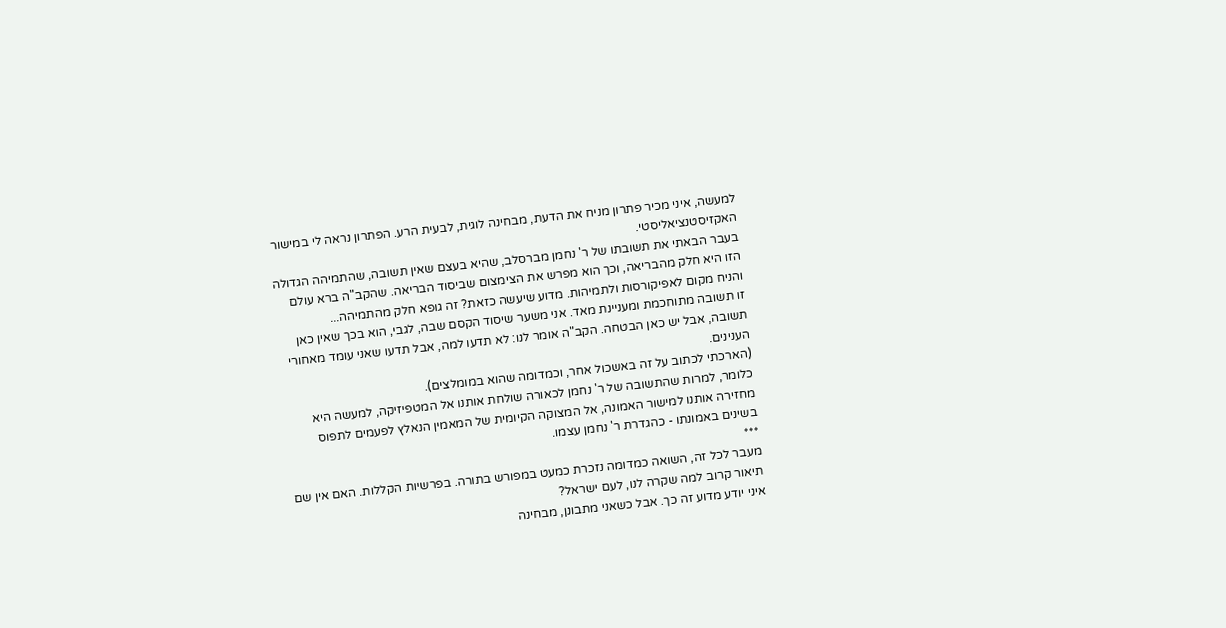למעשה, איני מכיר פתרון מניח את הדעת, מבחינה לוגית, לבעית הרע. הפתרון נראה לי במישור האקזיסטנציאליסטי.
בעבר הבאתי את תשובתו של ר' נחמן מברסלב, שהיא בעצם שאין תשובה, שהתמיהה הגדולה הזו היא חלק מהבריאה, וכך הוא מפרש את הצימצום שביסוד הבריאה. שהקב"ה ברא עולם והניח מקום לאפיקורסות ולתמיהות. מדוע שיעשה כזאת? זה גופא חלק מהתמיהה...
זו תשובה מתוחכמת ומעניינת מאד. אני משער שיסוד הקסם שבה, לגבי, הוא בכך שאין כאן תשובה, אבל יש כאן הבטחה. הקב"ה אומר לנו: לא תדעו למה, אבל תדעו שאני עומד מאחורי הענינים.
(הארכתי לכתוב על זה באשכול אחר, וכמדומה שהוא במומלצים).
כלומר, למרות שהתשובה של ר' נחמן לכאורה שולחת אותנו אל המטפיזיקה, למעשה היא מחזירה אותנו למישור האמונה, אל המצוקה הקיומית של המאמין הנאלץ לפעמים לתפוס בשינים באמונתו - כהגדרת ר' נחמן עצמו.
***
מעבר לכל זה, השואה כמדומה נזכרת כמעט במפורש בתורה. בפרשיות הקללות. האם אין שם תיאור קרוב למה שקרה לנו, לעם ישראל?
איני יודע מדוע זה כך. אבל כשאני מתבונן, מבחינה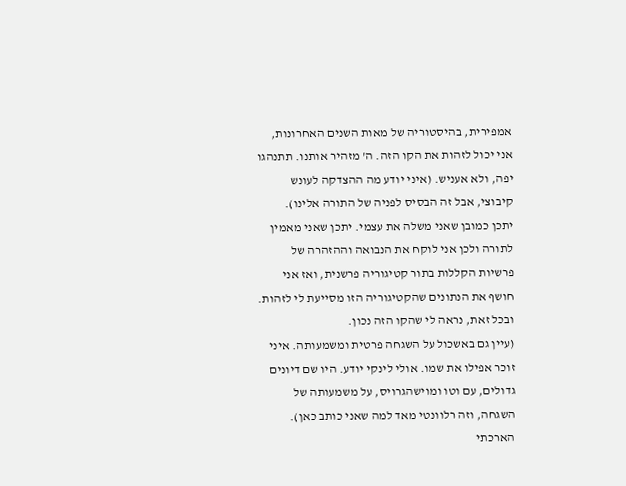אמפירית, בהיסטוריה של מאות השנים האחרונות, אני יכול לזהות את הקו הזה. ה' מזהיר אותנו. תתנהגו יפה, ולא אעניש. (איני יודע מה ההצדקה לעונש קיבוצי, אבל זה הבסיס לפניה של התורה אלינו).
יתכן כמובן שאני משלה את עצמי. יתכן שאני מאמין לתורה ולכן אני לוקח את הנבואה וההזהרה של פרשיות הקללות בתור קטיגוריה פרשנית, ואז אני חושף את הנתונים שהקטיגוריה הזו מסייעת לי לזהות. ובכל זאת, נראה לי שהקו הזה נכון.
(עיין גם באשכול על השגחה פרטית ומשמעותה. איני זוכר אפילו את שמו. אולי לינקי יודע. היו שם דיונים גדולים, עם וטו ומוישהגרויס, על משמעותה של השגחה, וזה רלוונטי מאד למה שאני כותב כאן).
הארכתי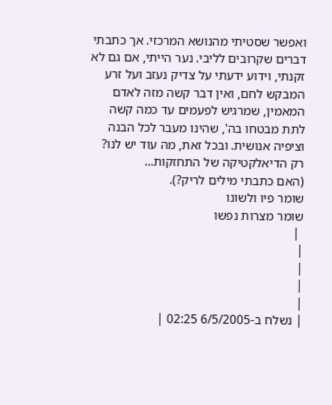ואפשר שסטיתי מהנושא המרכזי. אך כתבתי דברים שקרובים לליבי. נער הייתי, אם גם לא זקנתי, וידוע ידעתי על צדיק נעזב ועל זרע המבקש לחם, ואין דבר קשה מזה לאדם המאמין, שמרגיש לפעמים עד כמה קשה לתת מבטחו בה', שהינו מעבר לכל הבנה וציפיה אנושית. ובכל זאת, מה עוד יש לנו? רק הדיאלקטיקה של התחזקות...
(האם כתבתי מילים לריק?).
שומר פיו ולשונו
שומר מצרות נפשו
 |
|
|
|
|
| נשלח ב-6/5/2005 02:25 |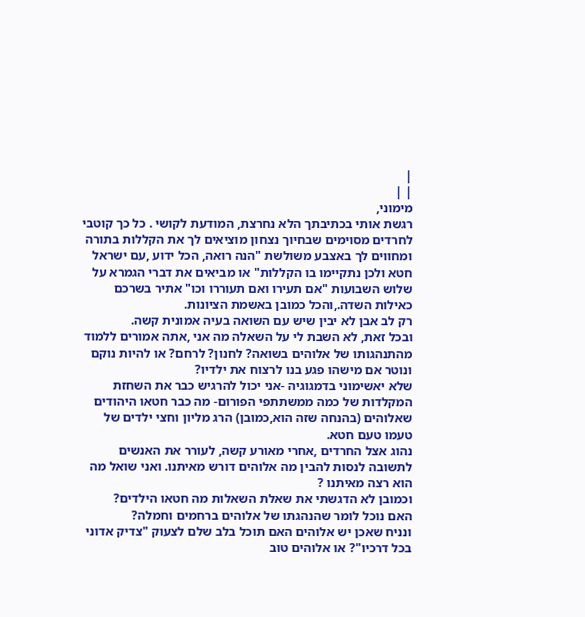|
| |
מימוני,
רגשת אותי בכתיבתך הלא נחרצת, המודעת לקושי . כל כך קוטבי לחרדים מסוימים שבחיוך נצחון מוציאים לך את הקללות בתורה ומחווים לך באצבע משולשת "הנה רואה, הכל ידוע ,עם ישראל חטא ולכן נתקיימו בו הקללות" או מביאים את דברי הגמרא על שלוש השבועות "אם תעירו ואם תעוררו וכו" אתיר בשרכם כאילות השדה.,והכל כמובן באשמת הציונות.
רק לב אבן לא יבין שיש עם השואה בעיה אמונית קשה.
ובכל זאת, לא השבת לי על השאלה מה אני ,אתה אמורים ללמוד מהתנהגותו של אלוהים בשואה? לחנון? לרחם? או להיות נוקם ונוטר אם מישהו פגע בנו לרצוח את ילדיו?
שלא יאשימוני בדמגוגיה -אני יכול להרגיש כבר את השחזת המקלדות של כמה ממשתתפי הפורום- מה כבר חטאו היהודים שאלוהים (בהנחה שזה הוא,כמובן) הרג מליון וחצי ילדים של טעמו טעם חטא.
נהוג אצל החרדים ,אחרי מאורע קשה, לעורר את האנשים לתשובה לנסות להבין מה אלוהים דורש מאיתנו. ואני שואל מה הוא רצה מאיתנו ?
וכמובן לא הדגשתי את שאלת השאלות מה חטאו הילדים?
האם נוכל לומר שהנהגתו של אלוהים ברחמים וחמלה?
ונניח שאכן יש אלוהים האם תוכל בלב שלם לצעוק "צדיק אדוני בכל דרכיו"? או אלוהים טוב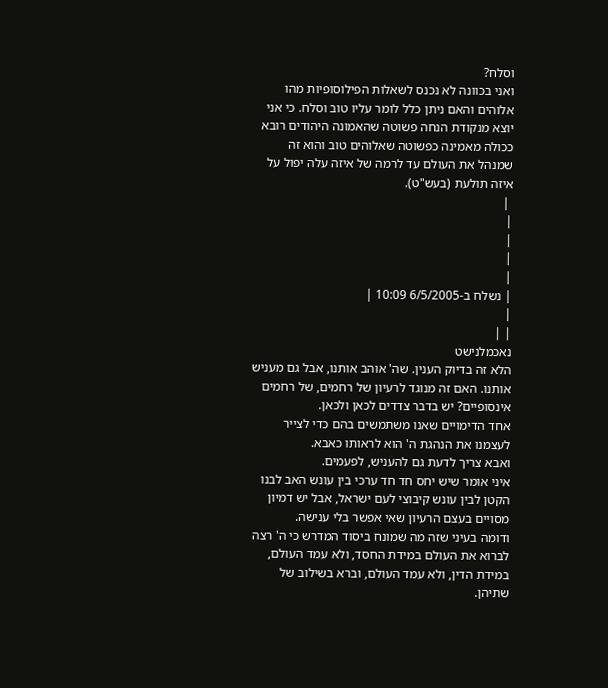וסלח?
ואני בכוונה לא נכנס לשאלות הפילוסופיות מהו אלוהים והאם ניתן כלל לומר עליו טוב וסלח. כי אני יוצא מנקודת הנחה פשוטה שהאמונה היהודים רובא ככולה מאמינה כפשוטה שאלוהים טוב והוא זה שמנהל את העולם עד לרמה של איזה עלה יפול על איזה תולעת (בעש"ט).
 |
|
|
|
|
| נשלח ב-6/5/2005 10:09 |
|
| |
נאכמלנישט
הלא זה בדיוק הענין. שה' אוהב אותנו, אבל גם מעניש אותנו. האם זה מנוגד לרעיון של רחמים, של רחמים אינסופיים? יש בדבר צדדים לכאן ולכאן.
אחד הדימויים שאנו משתמשים בהם כדי לצייר לעצמנו את הנהגת ה' הוא לראותו כאבא.
ואבא צריך לדעת גם להעניש, לפעמים.
איני אומר שיש יחס חד חד ערכי בין עונש האב לבנו הקטן לבין עונש קיבוצי לעם ישראל, אבל יש דמיון מסויים בעצם הרעיון שאי אפשר בלי ענישה.
ודומה בעיני שזה מה שמונח ביסוד המדרש כי ה' רצה לברוא את העולם במידת החסד, ולא עמד העולם, במידת הדין, ולא עמד העולם, וברא בשילוב של שתיהן.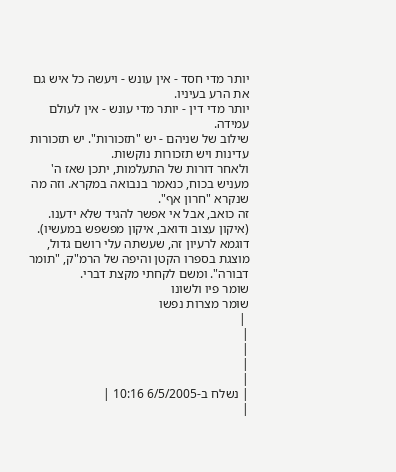יותר מדי חסד - אין עונש - ויעשה כל איש גם את הרע בעיניו.
יותר מדי דין - יותר מדי עונש - אין לעולם עמידה.
שילוב של שניהם - יש "תזכורות". יש תזכורות עדינות ויש תזכורות נוקשות.
ולאחר דורות של התעלמות, יתכן שאז ה' מעניש בכוח, כנאמר בנבואה במקרא. וזה מה שנקרא "חרון אף".
זה כואב, אבל אי אפשר להגיד שלא ידענו.
(איקון עצוב ודואב, איקון מפשפש במעשיו).
דוגמא לרעיון זה, שעשתה עלי רושם גדול, מוצגת בספרו הקטן והיפה של הרמ"ק, "תומר דבורה". ומשם לקחתי מקצת דברי.
שומר פיו ולשונו
שומר מצרות נפשו
 |
|
|
|
|
| נשלח ב-6/5/2005 10:16 |
|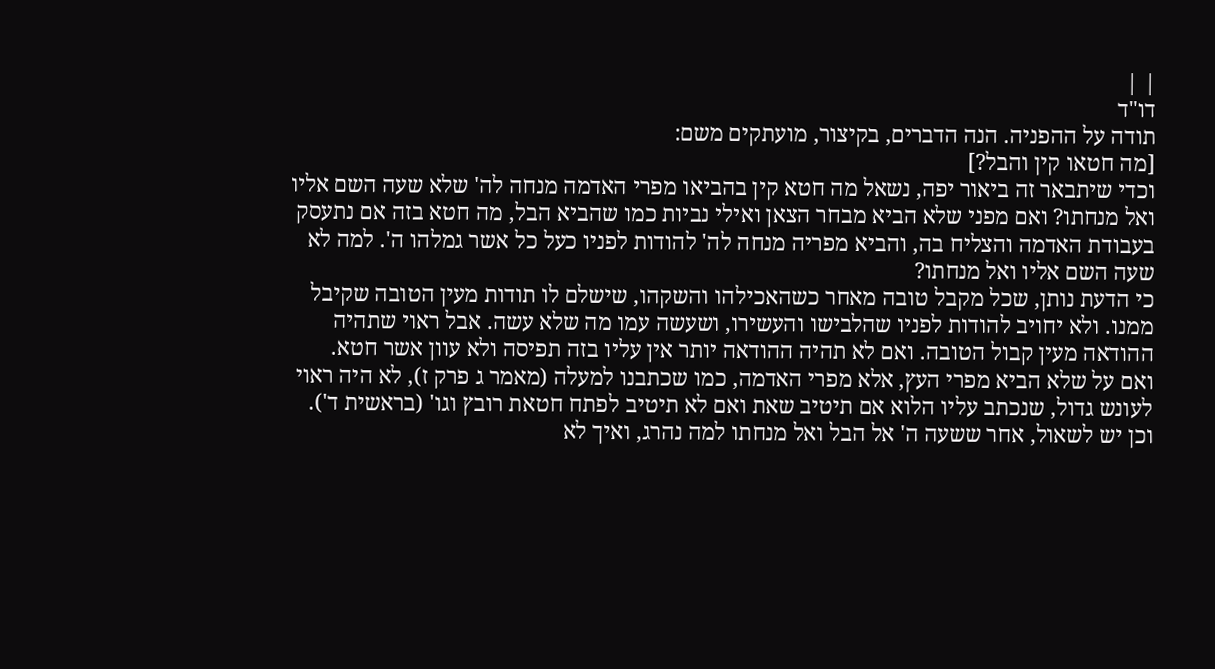| |
דו"ד
תודה על ההפניה. הנה הדברים, בקיצור, מועתקים משם:
[מה חטאו קין והבל?]
וכדי שיתבאר זה ביאור יפה, נשאל מה חטא קין בהביאו מפרי האדמה מנחה לה' שלא שעה השם אליו ואל מנחתו? ואם מפני שלא הביא מבחר הצאן ואילי נביות כמו שהביא הבל, מה חטא בזה אם נתעסק בעבודת האדמה והצליח בה, והביא מפריה מנחה לה' להודות לפניו כעל כל אשר גמלהו ה'. למה לא שעה השם אליו ואל מנחתו?
כי הדעת נותן, שכל מקבל טובה מאחר כשהאכילהו והשקהו, שישלם לו תודות מעין הטובה שקיבל ממנו. ולא יחויב להודות לפניו שהלבישו והעשירו, ושעשה עמו מה שלא עשה. אבל ראוי שתהיה ההודאה מעין קבול הטובה. ואם לא תהיה ההודאה יותר אין עליו בזה תפיסה ולא עוון אשר חטא.
ואם על שלא הביא מפרי העץ, אלא מפרי האדמה, כמו שכתבנו למעלה (מאמר ג פרק ז), לא היה ראוי לעונש גדול, שנכתב עליו הלוא אם תיטיב שאת ואם לא תיטיב לפתח חטאת רובץ וגו' (בראשית ד').
וכן יש לשאול, אחר ששעה ה' אל הבל ואל מנחתו למה נהרג, ואיך לא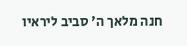חנה מלאך ה' סביב ליראיו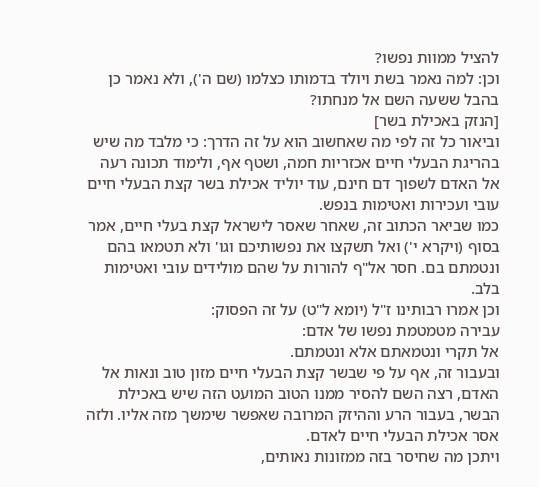להציל ממוות נפשו?
וכן: למה נאמר בשת ויולד בדמותו כצלמו (שם ה'), ולא נאמר כן בהבל ששעה השם אל מנחתו?
[הנזק באכילת בשר]
וביאור כל זה לפי מה שאחשוב הוא על זה הדרך: כי מלבד מה שיש בהריגת הבעלי חיים אכזריות חמה, ושטף אף, ולימוד תכונה רעה אל האדם לשפוך דם חינם, עוד יוליד אכילת בשר קצת הבעלי חיים עובי ועכירות ואטימות בנפש.
כמו שביאר הכתוב זה, שאחר שאסר לישראל קצת בעלי חיים, אמר בסוף (ויקרא י') ואל תשקצו את נפשותיכם וגו' ולא תטמאו בהם ונטמתם בם. חסר אל"ף להורות על שהם מולידים עובי ואטימות בלב.
וכן אמרו רבותינו ז"ל (יומא ל"ט) על זה הפסוק:
עבירה מטמטמת נפשו של אדם:
אל תקרי ונטמאתם אלא ונטמתם.
ובעבור זה, אף על פי שבשר קצת הבעלי חיים מזון טוב ונאות אל האדם, רצה השם להסיר ממנו הטוב המועט הזה שיש באכילת הבשר, בעבור הרע וההיזק המרובה שאפשר שימשך מזה אליו. ולזה אסר אכילת הבעלי חיים לאדם.
ויתכן מה שחיסר בזה ממזונות נאותים,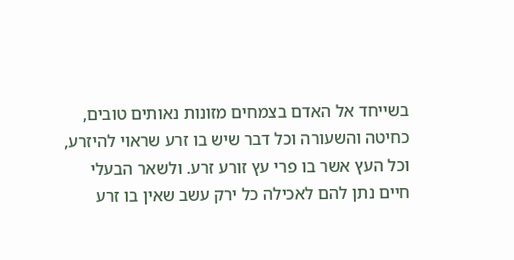בשייחד אל האדם בצמחים מזונות נאותים טובים, כחיטה והשעורה וכל דבר שיש בו זרע שראוי להיזרע, וכל העץ אשר בו פרי עץ זורע זרע. ולשאר הבעלי חיים נתן להם לאכילה כל ירק עשב שאין בו זרע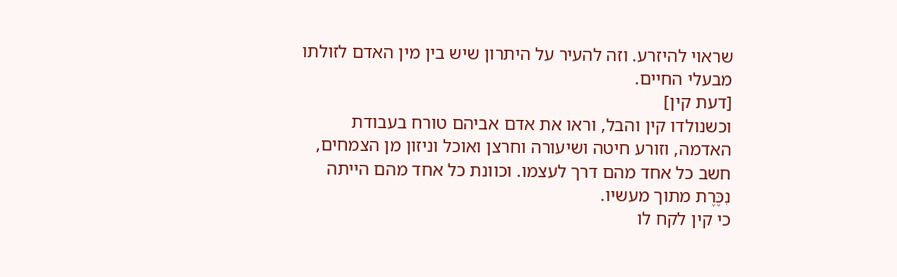שראוי להיזרע. וזה להעיר על היתרון שיש בין מין האדם לזולתו מבעלי החיים.
[דעת קין]
וכשנולדו קין והבל, וראו את אדם אביהם טורח בעבודת האדמה, וזורע חיטה ושיעורה וחרצן ואוכל וניזון מן הצמחים, חשב כל אחד מהם דרך לעצמו. וכוונת כל אחד מהם הייתה נִכֶּרֶת מתוך מעשיו.
כי קין לקח לו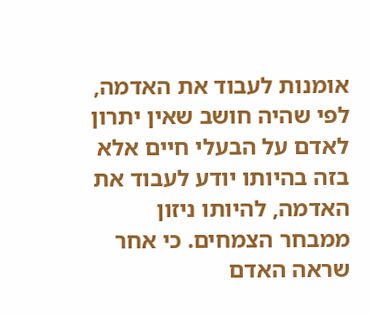אומנות לעבוד את האדמה, לפי שהיה חושב שאין יתרון לאדם על הבעלי חיים אלא בזה בהיותו יודע לעבוד את האדמה, להיותו ניזון ממבחר הצמחים. כי אחר שראה האדם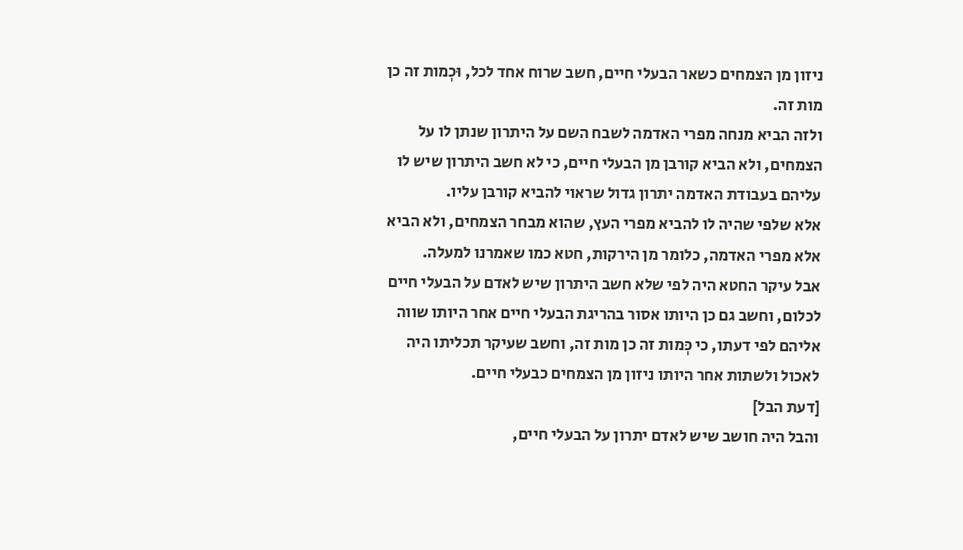ניזון מן הצמחים כשאר הבעלי חיים, חשב שרוח אחד לכל, וּכְמות זה כן מות זה.
ולזה הביא מנחה מפרי האדמה לשבח השם על היתרון שנתן לו על הצמחים, ולא הביא קורבן מן הבעלי חיים, כי לא חשב היתרון שיש לו עליהם בעבודת האדמה יתרון גדול שראוי להביא קורבן עליו.
אלא שלפי שהיה לו להביא מפרי העץ, שהוא מבחר הצמחים, ולא הביא אלא מפרי האדמה, כלומר מן הירקות, חטא כמו שאמרנו למעלה.
אבל עיקר החטא היה לפי שלא חשב היתרון שיש לאדם על הבעלי חיים לכלום, וחשב גם כן היותו אסור בהריגת הבעלי חיים אחר היותו שווה אליהם לפי דעתו, כי כְּמות זה כן מות זה, וחשב שעיקר תכליתו היה לאכול ולשתות אחר היותו ניזון מן הצמחים כבעלי חיים.
[דעת הבל]
והבל היה חושב שיש לאדם יתרון על הבעלי חיים,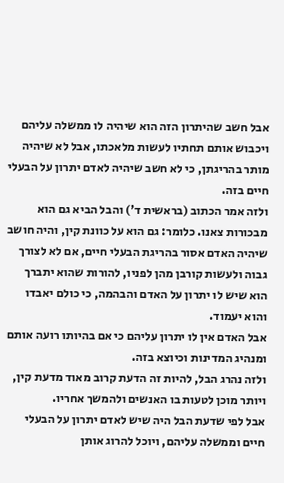אבל חשב שהיתרון הזה הוא שיהיה לו ממשלה עליהם ויכבוש אותם תחתיו לעשות מלאכתו, אבל לא שיהיה מותר בהריגתן, כי לא חשב שיהיה לאדם יתרון על הבעלי חיים בזה.
ולזה אמר הכתוב (בראשית ד') והבל הביא גם הוא מבכורות צאנו. כלומר: גם הוא על כוונת קין, והיה חושב שיהיה האדם אסור בהריגת הבעלי חיים, אם לא לצורך גבוה ולעשות קורבן מהן לפניו, להורות שהוא יתברך הוא שיש לו יתרון על האדם והבהמה, כי כולם יאבדו והוא יעמוד.
אבל האדם אין לו יתרון עליהם כי אם בהיותו רועה אותם ומנהיג המדינות וכיוצא בזה.
ולזה נהרג הבל, להיות זה הדעת קרוב מאוד מדעת קין, ויותר מוכן לטעות בו האנשים ולהמשך אחריו.
אבל לפי שדעת הבל היה שיש לאדם יתרון על הבעלי חיים וממשלה עליהם, ויוכל להרוג אותן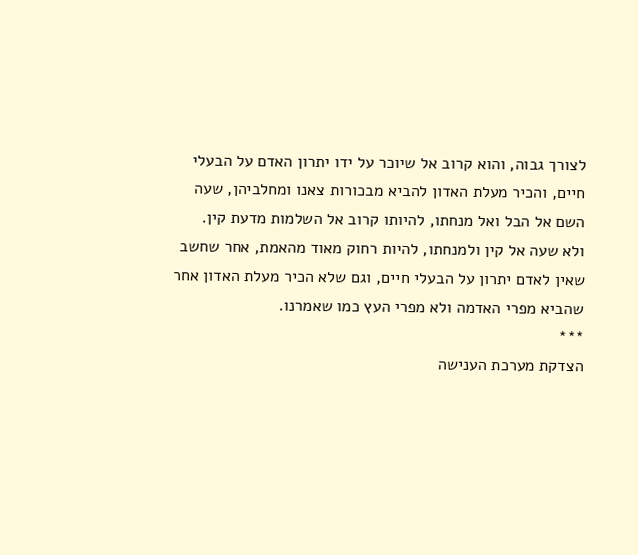לצורך גבוה, והוא קרוב אל שיוכר על ידו יתרון האדם על הבעלי חיים, והכיר מעלת האדון להביא מבכורות צאנו ומחלביהן, שעה השם אל הבל ואל מנחתו, להיותו קרוב אל השלמות מדעת קין.
ולא שעה אל קין ולמנחתו, להיות רחוק מאוד מהאמת, אחר שחשב שאין לאדם יתרון על הבעלי חיים, וגם שלא הכיר מעלת האדון אחר שהביא מפרי האדמה ולא מפרי העץ כמו שאמרנו.
***
הצדקת מערכת הענישה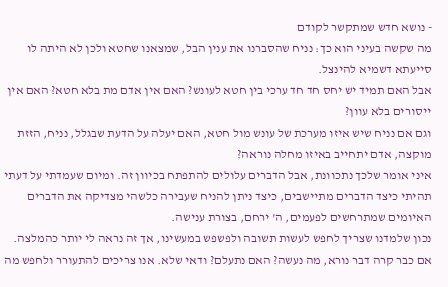- נושא חדש שמתקשר לקודם
מה שקשה בעיני הוא כך: נניח שהסברנו את ענין הבל, שמצאנו שחטא ולכן לא היתה לו סייעתא דשמיא להינצל.
אבל האם תמיד יש יחס חד חד ערכי בין חטא לעונש? האם אין אדם מת בלא חטא? האם אין ייסורים בלא עוון?
וגם אם נניח שיש איזו מערכת של עונש מול חטא, האם יעלה על הדעת שבגלל, נניח, הזזת מוקצה, אדם יתחייב באיזו מחלה נוראה?
איני אומר שלכך נתכוונת, אבל הדברים עלולים להתפתח בכיוון זה. ומיום שעמדתי על דעתי תהיתי כיצד הדברים מתיישבים, כיצד ניתן להניח שעבירה כלשהי מצדיקה את הדברים האיומים שמתרחשים לפעמים, ה' ירחם, בצורת ענישה.
נכון שלמדנו שצריך לחפש לעשות תשובה ולפשפש במעשינו, אך זה נראה לי יותר כהמלצה. אם כבר קרה דבר נורא, מה נעשה? האם נתעלם? ודאי שלא. אנו צריכים להתעורר ולחפש מה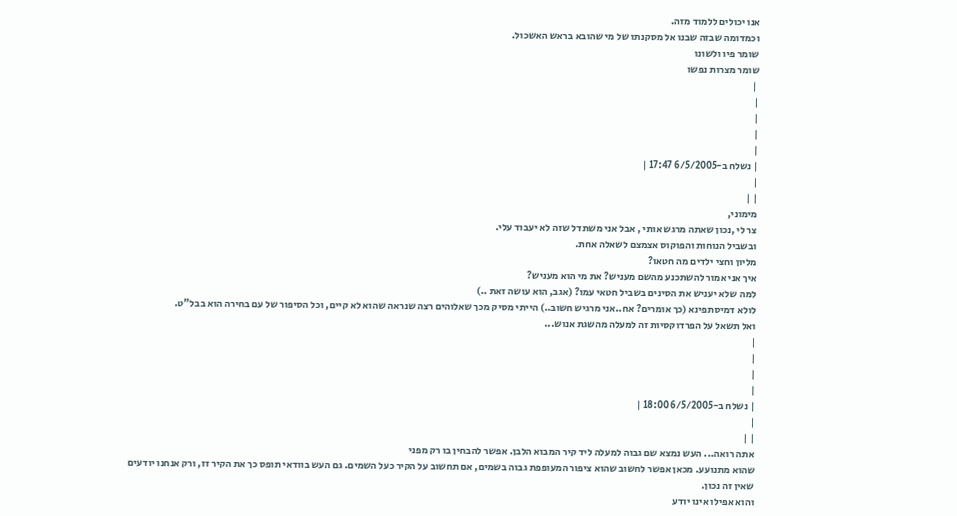אנו יכולים ללמוד מזה.
וכמדומה שבזה שבנו אל מסקנתו של מי שהובא בראש האשכול.
שומר פיו ולשונו
שומר מצרות נפשו
 |
|
|
|
|
| נשלח ב-6/5/2005 17:47 |
|
| |
מימוני,
צר לי ,נכון שאתה מרגש אותי , אבל אני משתדל שזה לא יעבוד עלי.
ובשביל הנוחות והפוקוס אצמצם לשאלה אחת.
מליון וחצי ילדים מה חטאו?
איך אני אמור להשתכנע מהשם מעניש? את מי הוא מעניש?
למה שלא יעניש את הסינים בשביל חטאי עמו? (אגב, הוא עושה זאת ..)
לולא דמיסתפינא (כך אומרים? אח..אני מרגיש חשוב..) הייתי מסיק מכך שאלוהים רצה שנראה שהוא לא קיים, וכל הסיפור של עם בחירה הוא בבל"ט.
ואל תשאל על הפרדוקסיות זה למעלה מהשגת אנוש...
|
|
|
|
| נשלח ב-6/5/2005 18:00 |
|
| |
אתה רואה... העש נמצא שם גבוה למעלה ליד קיר המבוא הלבן. אפשר להבחין בו רק מפני
שהוא מתנועע. מכאן אפשר לחשוב שהוא ציפור המעופפת גבוה בשמים, אם תחשוב על הקיר כעל השמים. גם העש בוודאי תופס כך את הקיר זז, ורק אנחנו יודעים שאין זה נכון.
והוא אפילו אינו יודע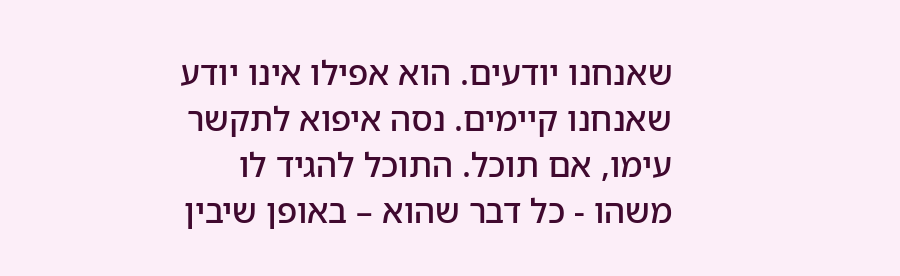שאנחנו יודעים. הוא אפילו אינו יודע שאנחנו קיימים. נסה איפוא לתקשר עימו, אם תוכל. התוכל להגיד לו משהו - כל דבר שהוא – באופן שיבין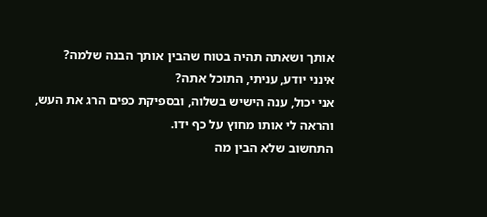אותך ושאתה תהיה בטוח שהבין אותך הבנה שלמה?
אינני יודע, עניתי, התוכל אתה?
אני יכול, ענה הישיש בשלוה, ובספיקת כפים הרג את העש, והראה לי אותו מחוץ על כף ידו.
התחשוב שלא הבין מה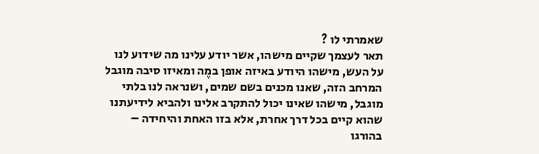שאמרתי לו ?
תאר לעצמך שקיים מישהו, אשר יודע עלינו מה שידוע לנו על העש, מישהו היודע באיזה אופן במֶה ומאיזו סיבה מוגבל המרחב הזה, שאנו מכנים בשם שמים, ושנראה לנו בלתי מוגבל, מישהו שאינו יכול להתקרב אלינו ולהביא לידיעתנו שהוא קיים בכל דרך אחרת, אלא בזו האחת והיחידה – בהורגו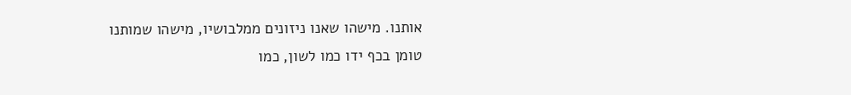אותנו. מישהו שאנו ניזונים ממלבושיו, מישהו שמותנו טומן בכף ידו כמו לשון, כמו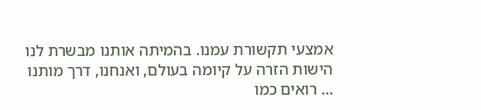אמצעי תקשורת עמנו. בהמיתה אותנו מבשרת לנו הישות הזרה על קיומה בעולם, ואנחנו, דרך מותנו ... רואים כמו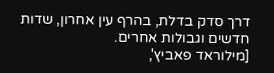דרך סדק בדלת, בהרף עין אחרון, שדות חדשים וגבולות אחרים.
[מילוראד פאביץ',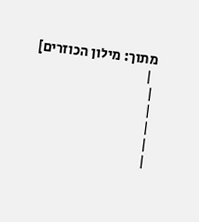מתוך: מילון הכוזרים]
 |
|
|
|
|
|